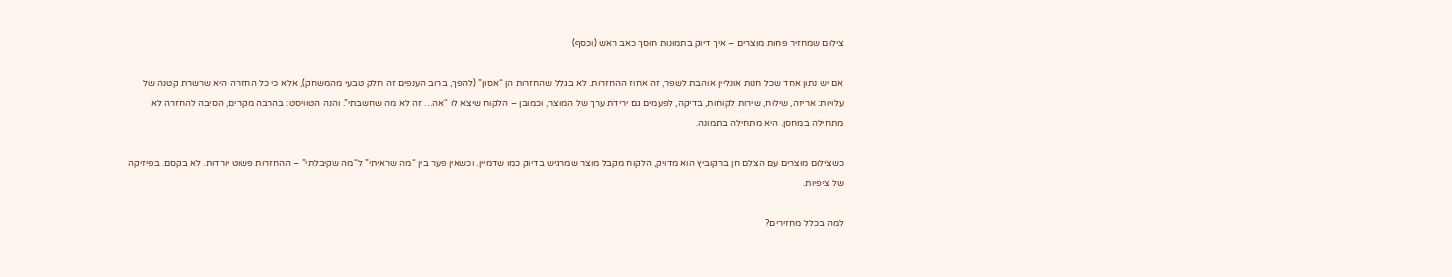צילום שמחזיר פחות מוצרים – איך דיוק בתמונות חוסך כאב ראש (וכסף)

אם יש נתון אחד שכל חנות אונליין אוהבת לשפר, זה אחוז ההחזרות. לא בגלל שהחזרות הן “אסון” (להפך, ברוב הענפים זה חלק טבעי מהמשחק), אלא כי כל החזרה היא שרשרת קטנה של עלויות: אריזה, שילוח, שירות לקוחות, בדיקה, לפעמים גם ירידת ערך של המוצר, וכמובן – הלקוח שיצא לו “אה… זה לא מה שחשבתי”. והנה הטוויסט: בהרבה מקרים, הסיבה להחזרה לא מתחילה במחסן. היא מתחילה בתמונה.

כשצילום מוצרים עם הצלם חן ברקוביץ הוא מדויק, הלקוח מקבל מוצר שמרגיש בדיוק כמו שדמיין. וכשאין פער בין “מה שראיתי” ל“מה שקיבלתי” – ההחזרות פשוט יורדות. לא בקסם. בפיזיקה של ציפיות.

למה בכלל מחזירים?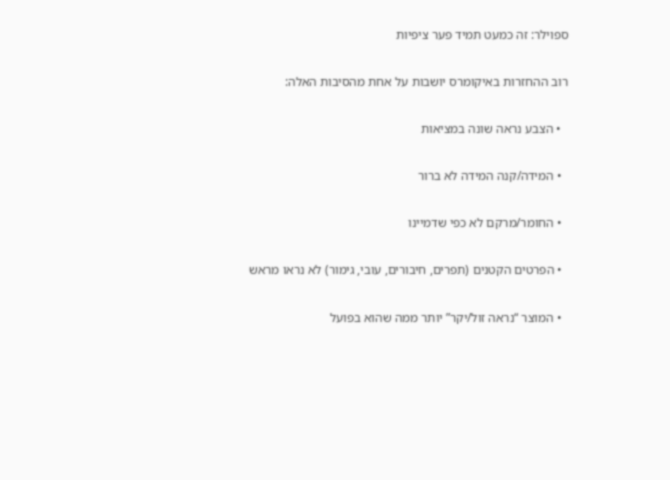ספוילר: זה כמעט תמיד פער ציפיות

רוב ההחזרות באיקומרס יושבות על אחת מהסיבות האלה:

  • הצבע נראה שונה במציאות

  • המידה/קנה המידה לא ברור

  • החומר/מרקם לא כפי שדמיינו

  • הפרטים הקטנים (תפרים, חיבורים, עובי, גימור) לא נראו מראש

  • המוצר “נראה זול/יקר” יותר ממה שהוא בפועל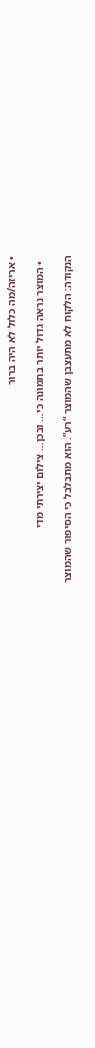• אריזה/מה כלול לא היה ברור

  • המוצר נראה גדול יותר בתמונה כי… ובכן… צילום יצירתי מדי

הנקודה: הלקוח לא מתעצבן שהמוצר “רע”. הוא מתבלבל כי הסיפור שהמוצר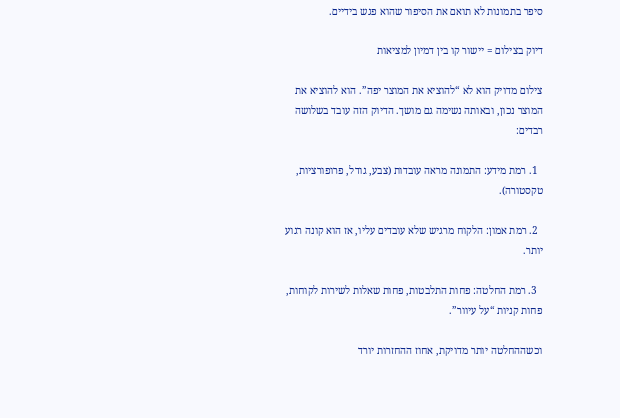סיפר בתמונות לא תואם את הסיפור שהוא פגש בידיים.

דיוק בצילום = יישור קו בין דמיון למציאות

צילום מדויק הוא לא “להוציא את המוצר יפה”. הוא להוציא את המוצר נכון, ובאותה נשימה גם מושך. הדיוק הזה עובד בשלושה רבדים:

  1. רמת מידע: התמונה מראה עובדות (צבע, גודל, פרופורציות, טקסטורה).

  2. רמת אמון: הלקוח מרגיש שלא עובדים עליו, אז הוא קונה רגוע יותר.

  3. רמת החלטה: פחות התלבטות, פחות שאלות לשירות לקוחות, פחות קניות “על עיוור”.

וכשההחלטה יותר מדויקת, אחוז ההחזרות יורד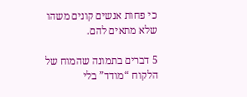כי פחות אנשים קונים משהו שלא מתאים להם.

5 דברים בתמונה שהמוח של הלקוח “מודד” בלי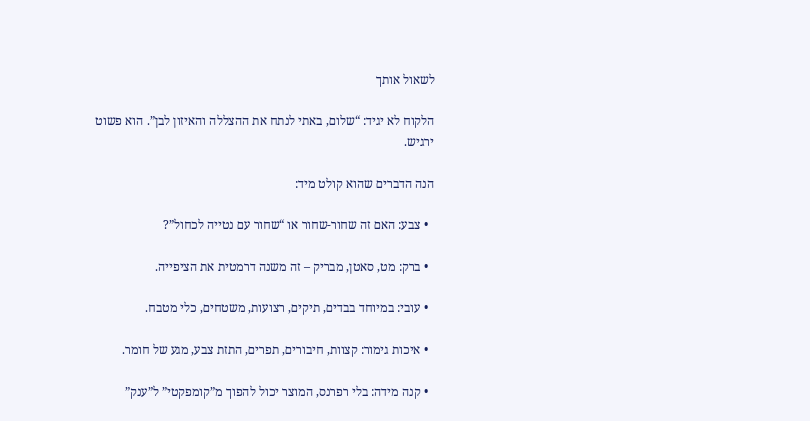לשאול אותך

הלקוח לא יגיד: “שלום, באתי לנתח את ההצללה והאיזון לבן”. הוא פשוט ירגיש.

הנה הדברים שהוא קולט מיד:

  • צבע: האם זה שחור-שחור או “שחור עם נטייה לכחול”?

  • ברק: מט, סאטן, מבריק – זה משנה דרמטית את הציפייה.

  • עובי: במיוחד בבדים, תיקים, רצועות, משטחים, כלי מטבח.

  • איכות גימור: קצוות, חיבורים, תפרים, התזת צבע, מגע של חומר.

  • קנה מידה: בלי רפרנס, המוצר יכול להפוך מ”קומפקטי” ל”ענק”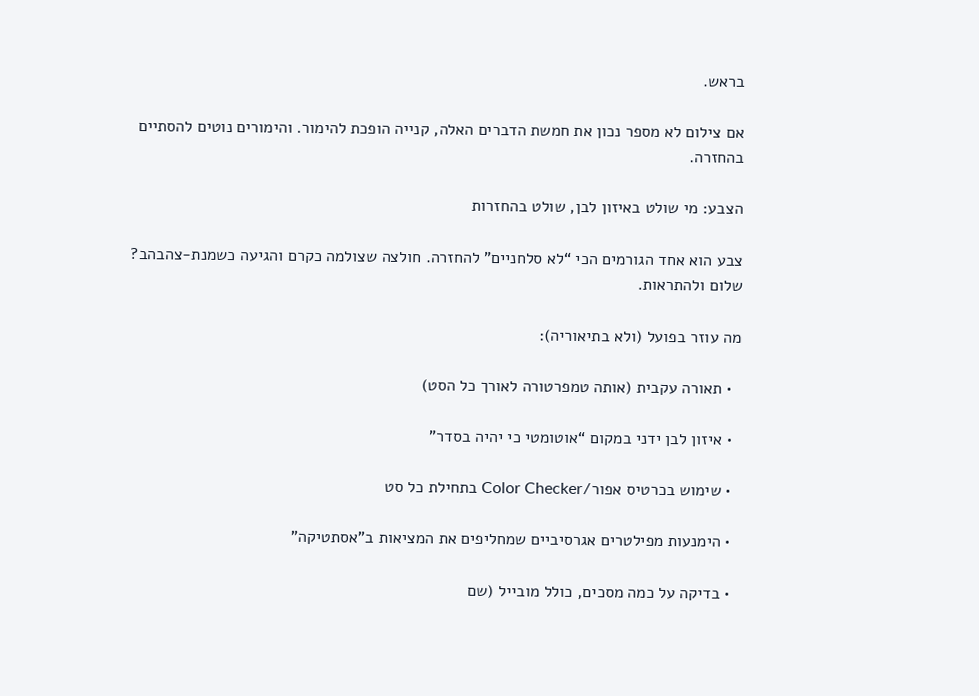בראש.

אם צילום לא מספר נכון את חמשת הדברים האלה, קנייה הופכת להימור. והימורים נוטים להסתיים בהחזרה.

הצבע: מי שולט באיזון לבן, שולט בהחזרות

צבע הוא אחד הגורמים הכי “לא סלחניים” להחזרה. חולצה שצולמה כקרם והגיעה כשמנת-צהבהב? שלום ולהתראות.

מה עוזר בפועל (ולא בתיאוריה):

  • תאורה עקבית (אותה טמפרטורה לאורך כל הסט)

  • איזון לבן ידני במקום “אוטומטי כי יהיה בסדר”

  • שימוש בכרטיס אפור/Color Checker בתחילת כל סט

  • הימנעות מפילטרים אגרסיביים שמחליפים את המציאות ב”אסתטיקה”

  • בדיקה על כמה מסכים, כולל מובייל (שם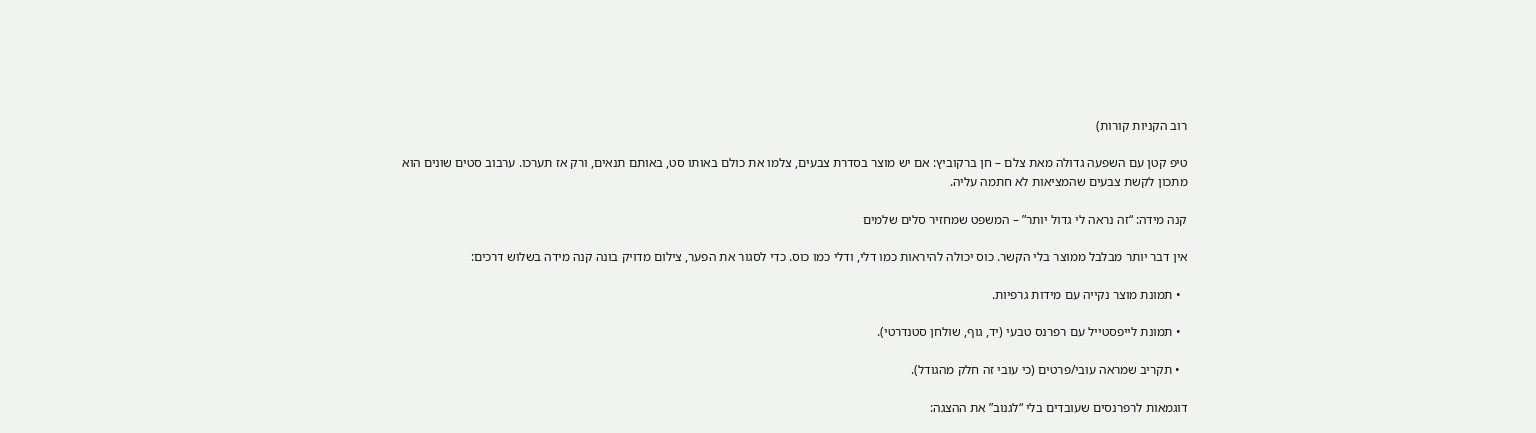רוב הקניות קורות)

טיפ קטן עם השפעה גדולה מאת צלם – חן ברקוביץ: אם יש מוצר בסדרת צבעים, צלמו את כולם באותו סט, באותם תנאים, ורק אז תערכו. ערבוב סטים שונים הוא מתכון לקשת צבעים שהמציאות לא חתמה עליה.

קנה מידה: “זה נראה לי גדול יותר” – המשפט שמחזיר סלים שלמים

אין דבר יותר מבלבל ממוצר בלי הקשר. כוס יכולה להיראות כמו דלי, ודלי כמו כוס. כדי לסגור את הפער, צילום מדויק בונה קנה מידה בשלוש דרכים:

  • תמונת מוצר נקייה עם מידות גרפיות.

  • תמונת לייפסטייל עם רפרנס טבעי (יד, גוף, שולחן סטנדרטי).

  • תקריב שמראה עובי/פרטים (כי עובי זה חלק מהגודל).

דוגמאות לרפרנסים שעובדים בלי “לגנוב” את ההצגה: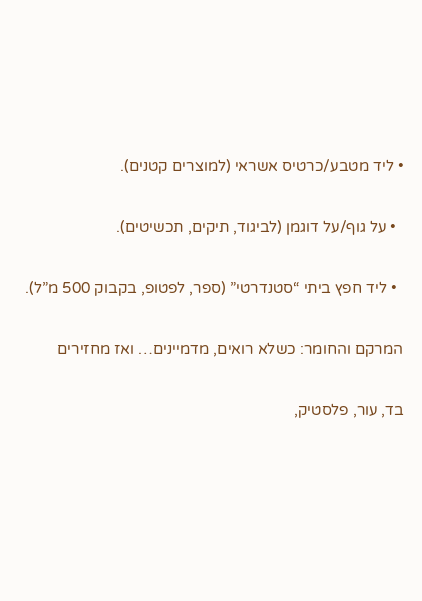• ליד מטבע/כרטיס אשראי (למוצרים קטנים).

  • על גוף/על דוגמן (לביגוד, תיקים, תכשיטים).

  • ליד חפץ ביתי “סטנדרטי” (ספר, לפטופ, בקבוק 500 מ”ל).

המרקם והחומר: כשלא רואים, מדמיינים… ואז מחזירים

בד, עור, פלסטיק,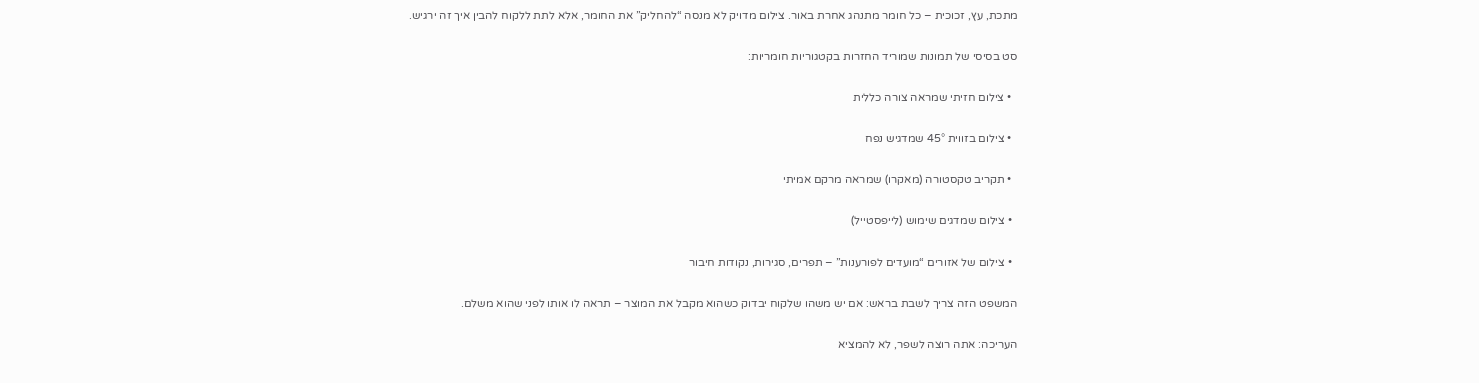מתכת, עץ, זכוכית – כל חומר מתנהג אחרת באור. צילום מדויק לא מנסה “להחליק” את החומר, אלא לתת ללקוח להבין איך זה ירגיש.

סט בסיסי של תמונות שמוריד החזרות בקטגוריות חומריות:

  • צילום חזיתי שמראה צורה כללית

  • צילום בזווית 45° שמדגיש נפח

  • תקריב טקסטורה (מאקרו) שמראה מרקם אמיתי

  • צילום שמדגים שימוש (לייפסטייל)

  • צילום של אזורים “מועדים לפורענות” – תפרים, סגירות, נקודות חיבור

המשפט הזה צריך לשבת בראש: אם יש משהו שלקוח יבדוק כשהוא מקבל את המוצר – תראה לו אותו לפני שהוא משלם.

העריכה: אתה רוצה לשפר, לא להמציא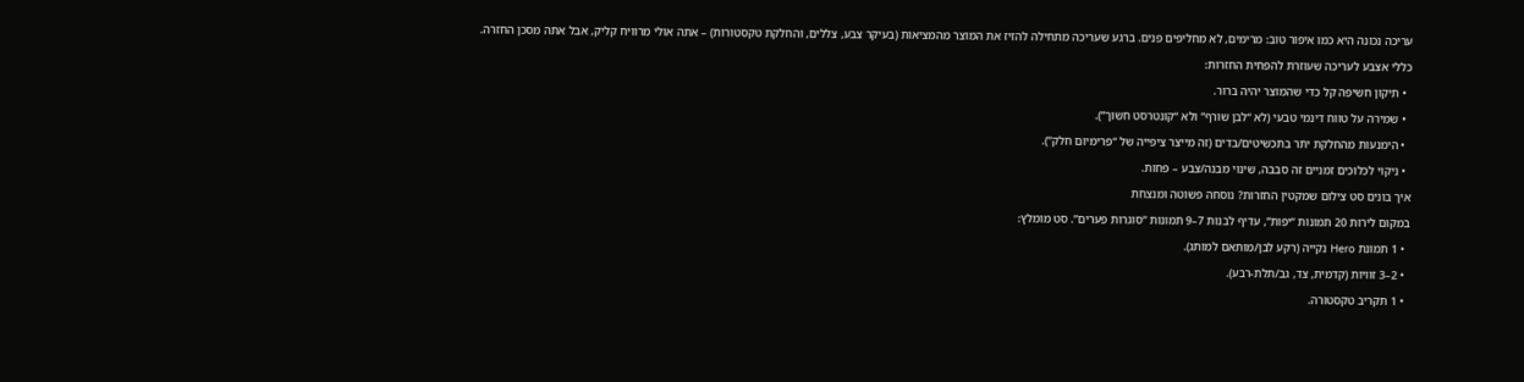עריכה נכונה היא כמו איפור טוב: מרימים, לא מחליפים פנים. ברגע שעריכה מתחילה להזיז את המוצר מהמציאות (בעיקר צבע, צללים, והחלקת טקסטורות) – אתה אולי מרוויח קליק, אבל אתה מסכן החזרה.

כללי אצבע לעריכה שעוזרת להפחית החזרות:

  • תיקון חשיפה קל כדי שהמוצר יהיה ברור.

  • שמירה על טווח דינמי טבעי (לא “לבן שורף” ולא “קונטרסט חשוך”).

  • הימנעות מהחלקת יתר בתכשיטים/בדים (זה מייצר ציפייה של “פרימיום חלק”).

  • ניקוי לכלוכים זמניים זה סבבה, שינוי מבנה/צבע – פחות.

איך בונים סט צילום שמקטין החזרות? נוסחה פשוטה ומנצחת

במקום לירות 20 תמונות “יפות”, עדיף לבנות 7–9 תמונות “סוגרות פערים”. סט מומלץ:

  • 1 תמונת Hero נקייה (רקע לבן/מותאם למותג).

  • 2–3 זוויות (קדמית, צד, גב/תלת-רבע).

  • 1 תקריב טקסטורה.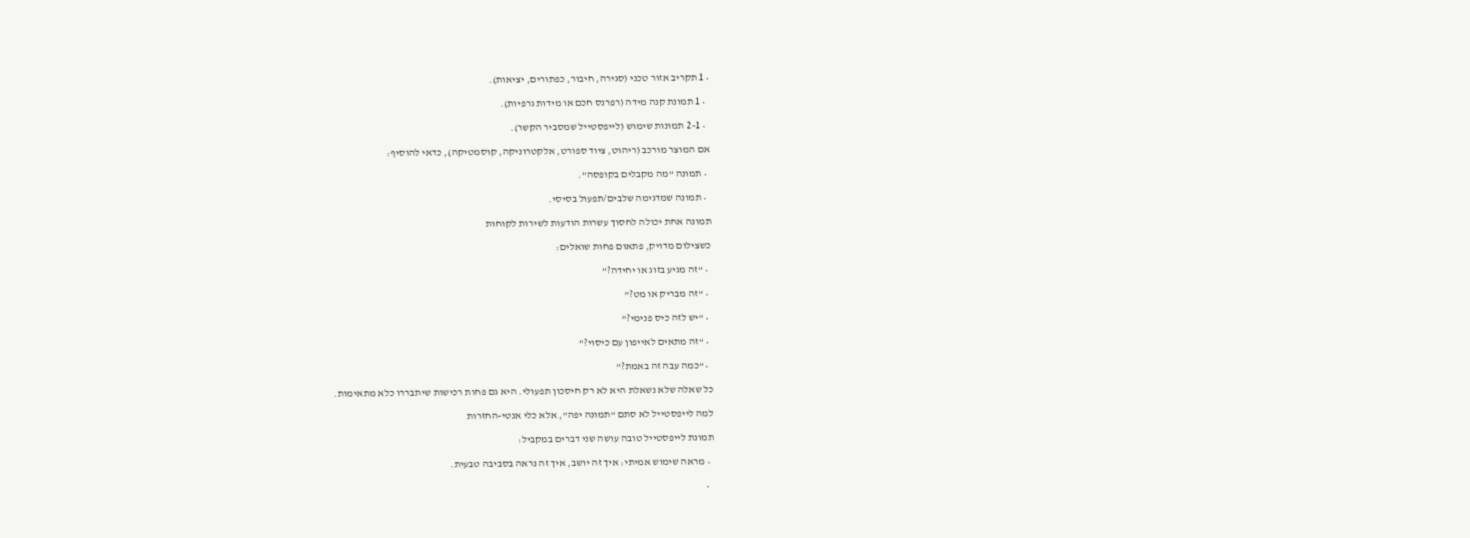• 1 תקריב אזור טכני (סגירה, חיבור, כפתורים, יציאות).

  • 1 תמונת קנה מידה (רפרנס חכם או מידות גרפיות).

  • 1–2 תמונות שימוש (לייפסטייל שמסביר הקשר).

אם המוצר מורכב (ריהוט, ציוד ספורט, אלקטרוניקה, קוסמטיקה), כדאי להוסיף:

  • תמונה “מה מקבלים בקופסה”.

  • תמונה שמדגימה שלבים/תפעול בסיסי.

תמונה אחת יכולה לחסוך עשרות הודעות לשירות לקוחות

כשצילום מדויק, פתאום פחות שואלים:

  • “זה מגיע בזוג או יחידה?”

  • “זה מבריק או מט?”

  • “יש לזה כיס פנימי?”

  • “זה מתאים לאייפון עם כיסוי?”

  • “כמה עבה זה באמת?”

כל שאלה שלא נשאלת היא לא רק חיסכון תפעולי. היא גם פחות רכישות שיתבררו כלא מתאימות.

למה לייפסטייל לא סתם “תמונה יפה”, אלא כלי אנטי-החזרות

תמונת לייפסטייל טובה עושה שני דברים במקביל:

  • מראה שימוש אמיתי: איך זה יושב, איך זה נראה בסביבה טבעית.

  •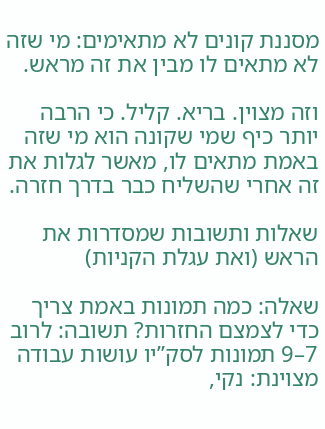מסננת קונים לא מתאימים: מי שזה לא מתאים לו מבין את זה מראש.

וזה מצוין. בריא. קליל. כי הרבה יותר כיף שמי שקונה הוא מי שזה באמת מתאים לו, מאשר לגלות את זה אחרי שהשליח כבר בדרך חזרה.

שאלות ותשובות שמסדרות את הראש (ואת עגלת הקניות)

שאלה: כמה תמונות באמת צריך כדי לצמצם החזרות? תשובה: לרוב 7–9 תמונות לסק”יו עושות עבודה מצוינת: נקי,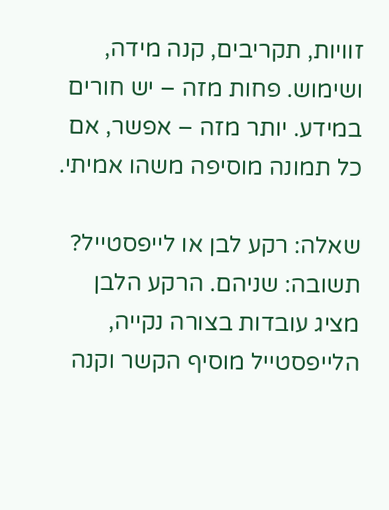זוויות, תקריבים, קנה מידה, ושימוש. פחות מזה – יש חורים במידע. יותר מזה – אפשר, אם כל תמונה מוסיפה משהו אמיתי.

שאלה: רקע לבן או לייפסטייל? תשובה: שניהם. הרקע הלבן מציג עובדות בצורה נקייה, הלייפסטייל מוסיף הקשר וקנה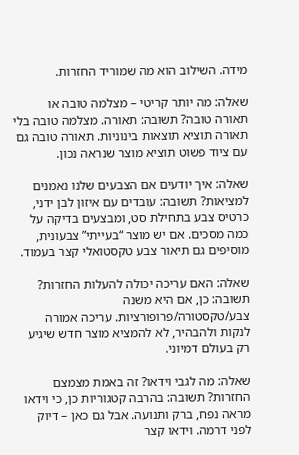מידה. השילוב הוא מה שמוריד החזרות.

שאלה: מה יותר קריטי – מצלמה טובה או תאורה טובה? תשובה: תאורה. מצלמה טובה בלי תאורה תוציא תוצאות בינוניות. תאורה טובה גם עם ציוד פשוט תוציא מוצר שנראה נכון.

שאלה: איך יודעים אם הצבעים שלנו נאמנים למציאות? תשובה: עובדים עם איזון לבן ידני, כרטיס צבע בתחילת סט, ומבצעים בדיקה על כמה מסכים. אם יש מוצר “בעייתי” צבעונית, מוסיפים גם תיאור צבע טקסטואלי קצר בעמוד.

שאלה: האם עריכה יכולה להעלות החזרות? תשובה: כן, אם היא משנה צבע/טקסטורה/פרופורציות. עריכה אמורה לנקות ולהבהיר, לא להמציא מוצר חדש שיגיע רק בעולם דמיוני.

שאלה: מה לגבי וידאו? זה באמת מצמצם החזרות? תשובה: בהרבה קטגוריות כן, כי וידאו מראה נפח, ברק ותנועה. אבל גם כאן – דיוק לפני דרמה. וידאו קצר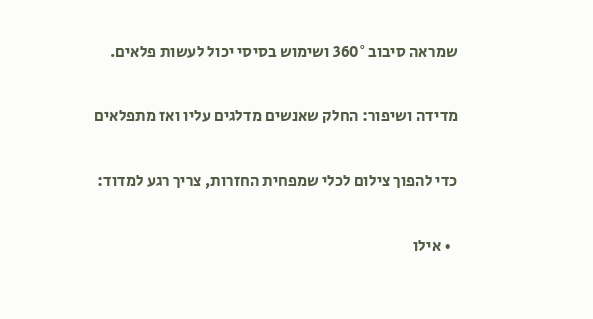שמראה סיבוב 360° ושימוש בסיסי יכול לעשות פלאים.

מדידה ושיפור: החלק שאנשים מדלגים עליו ואז מתפלאים

כדי להפוך צילום לכלי שמפחית החזרות, צריך רגע למדוד:

  • אילו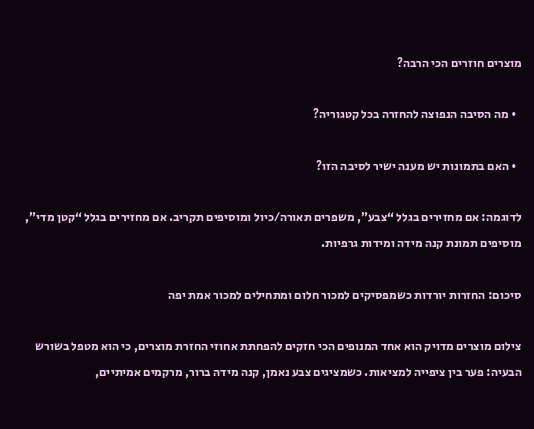מוצרים חוזרים הכי הרבה?

  • מה הסיבה הנפוצה להחזרה בכל קטגוריה?

  • האם בתמונות יש מענה ישיר לסיבה הזו?

לדוגמה: אם מחזירים בגלל “צבע”, משפרים תאורה/כיול ומוסיפים תקריב. אם מחזירים בגלל “קטן מדי”, מוסיפים תמונת קנה מידה ומידות גרפיות.

סיכום: החזרות יורדות כשמפסיקים למכור חלום ומתחילים למכור אמת יפה

צילום מוצרים מדויק הוא אחד המנופים הכי חזקים להפחתת אחוזי החזרת מוצרים, כי הוא מטפל בשורש הבעיה: פער בין ציפייה למציאות. כשמציגים צבע נאמן, קנה מידה ברור, מרקמים אמיתיים,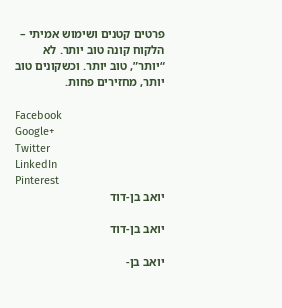פרטים קטנים ושימוש אמיתי – הלקוח קונה טוב יותר. לא “יותר”, טוב יותר. וכשקונים טוב יותר, מחזירים פחות.

Facebook
Google+
Twitter
LinkedIn
Pinterest
יואב בן-דוד

יואב בן-דוד

יואב בן-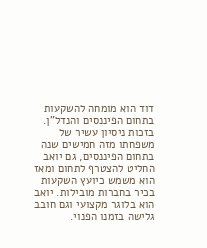דוד הוא מומחה להשקעות בתחום הפיננסים והנדל"ן. בזכות ניסיון עשיר של משפחתו מזה חמישים שנה בתחום הפיננסים, גם יואב החליט להצטרף לתחום ומאז הוא משמש כיועץ השקעות בכיר בחברות מובילות. יואב הוא בלוגר מקצועי וגם חובב גלישה בזמנו הפנוי.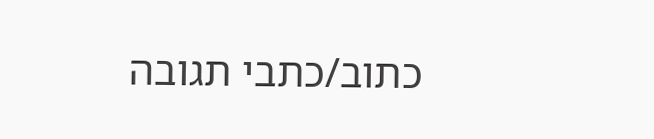כתוב/כתבי תגובה